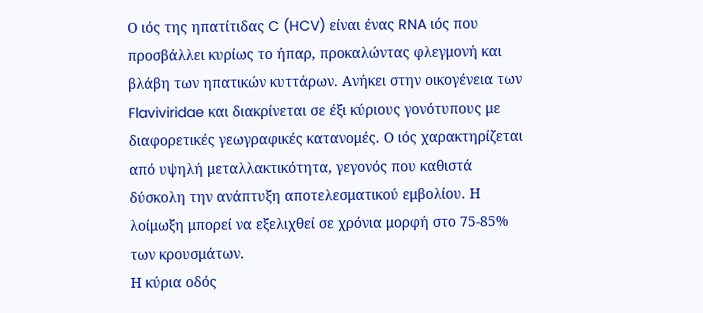Ο ιός της ηπατίτιδας C (HCV) είναι ένας RNA ιός που προσβάλλει κυρίως το ήπαρ, προκαλώντας φλεγμονή και βλάβη των ηπατικών κυττάρων. Ανήκει στην οικογένεια των Flaviviridae και διακρίνεται σε έξι κύριους γονότυπους με διαφορετικές γεωγραφικές κατανομές. Ο ιός χαρακτηρίζεται από υψηλή μεταλλακτικότητα, γεγονός που καθιστά δύσκολη την ανάπτυξη αποτελεσματικού εμβολίου. Η λοίμωξη μπορεί να εξελιχθεί σε χρόνια μορφή στο 75-85% των κρουσμάτων.
Η κύρια οδός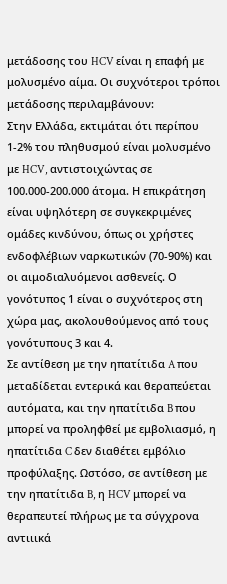μετάδοσης του HCV είναι η επαφή με μολυσμένο αίμα. Οι συχνότεροι τρόποι μετάδοσης περιλαμβάνουν:
Στην Ελλάδα, εκτιμάται ότι περίπου 1-2% του πληθυσμού είναι μολυσμένο με HCV, αντιστοιχώντας σε 100.000-200.000 άτομα. Η επικράτηση είναι υψηλότερη σε συγκεκριμένες ομάδες κινδύνου, όπως οι χρήστες ενδοφλέβιων ναρκωτικών (70-90%) και οι αιμοδιαλυόμενοι ασθενείς. Ο γονότυπος 1 είναι ο συχνότερος στη χώρα μας, ακολουθούμενος από τους γονότυπους 3 και 4.
Σε αντίθεση με την ηπατίτιδα A που μεταδίδεται εντερικά και θεραπεύεται αυτόματα, και την ηπατίτιδα B που μπορεί να προληφθεί με εμβολιασμό, η ηπατίτιδα C δεν διαθέτει εμβόλιο προφύλαξης. Ωστόσο, σε αντίθεση με την ηπατίτιδα B, η HCV μπορεί να θεραπευτεί πλήρως με τα σύγχρονα αντιιικά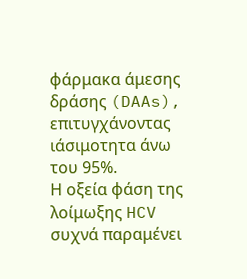φάρμακα άμεσης δράσης (DAAs), επιτυγχάνοντας ιάσιμοτητα άνω του 95%.
Η οξεία φάση της λοίμωξης HCV συχνά παραμένει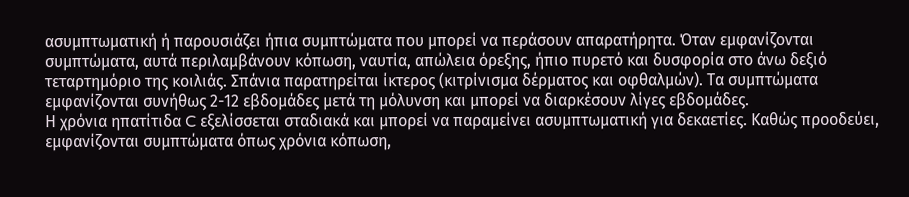ασυμπτωματική ή παρουσιάζει ήπια συμπτώματα που μπορεί να περάσουν απαρατήρητα. Όταν εμφανίζονται συμπτώματα, αυτά περιλαμβάνουν κόπωση, ναυτία, απώλεια όρεξης, ήπιο πυρετό και δυσφορία στο άνω δεξιό τεταρτημόριο της κοιλιάς. Σπάνια παρατηρείται ίκτερος (κιτρίνισμα δέρματος και οφθαλμών). Τα συμπτώματα εμφανίζονται συνήθως 2-12 εβδομάδες μετά τη μόλυνση και μπορεί να διαρκέσουν λίγες εβδομάδες.
Η χρόνια ηπατίτιδα C εξελίσσεται σταδιακά και μπορεί να παραμείνει ασυμπτωματική για δεκαετίες. Καθώς προοδεύει, εμφανίζονται συμπτώματα όπως χρόνια κόπωση,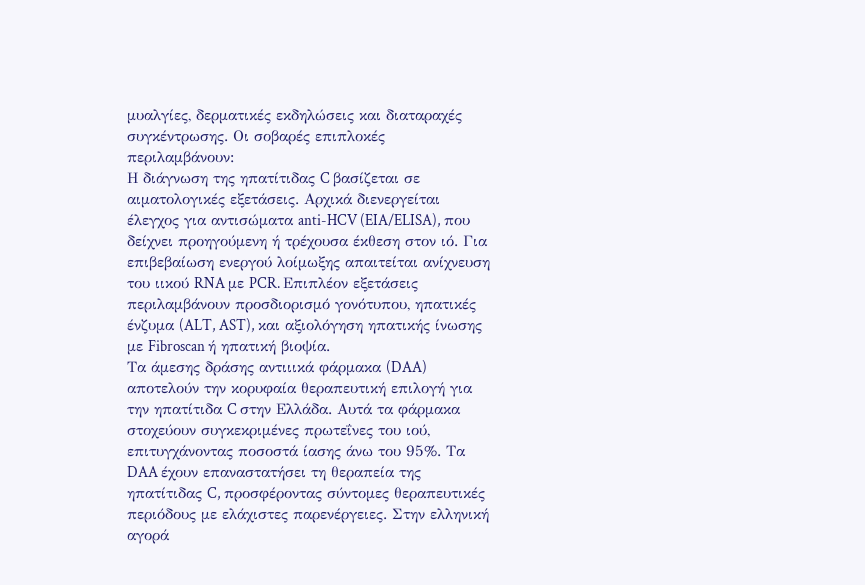μυαλγίες, δερματικές εκδηλώσεις και διαταραχές συγκέντρωσης. Οι σοβαρές επιπλοκές περιλαμβάνουν:
Η διάγνωση της ηπατίτιδας C βασίζεται σε αιματολογικές εξετάσεις. Αρχικά διενεργείται έλεγχος για αντισώματα anti-HCV (EIA/ELISA), που δείχνει προηγούμενη ή τρέχουσα έκθεση στον ιό. Για επιβεβαίωση ενεργού λοίμωξης απαιτείται ανίχνευση του ιικού RNA με PCR. Επιπλέον εξετάσεις περιλαμβάνουν προσδιορισμό γονότυπου, ηπατικές ένζυμα (ALT, AST), και αξιολόγηση ηπατικής ίνωσης με Fibroscan ή ηπατική βιοψία.
Τα άμεσης δράσης αντιιικά φάρμακα (DAA) αποτελούν την κορυφαία θεραπευτική επιλογή για την ηπατίτιδα C στην Ελλάδα. Αυτά τα φάρμακα στοχεύουν συγκεκριμένες πρωτεΐνες του ιού, επιτυγχάνοντας ποσοστά ίασης άνω του 95%. Τα DAA έχουν επαναστατήσει τη θεραπεία της ηπατίτιδας C, προσφέροντας σύντομες θεραπευτικές περιόδους με ελάχιστες παρενέργειες. Στην ελληνική αγορά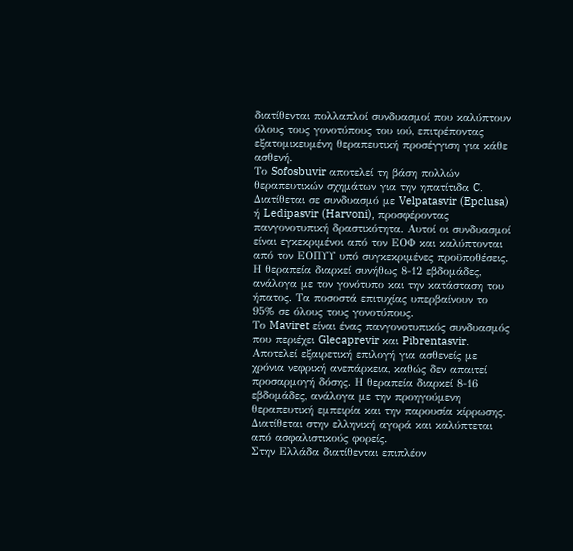διατίθενται πολλαπλοί συνδυασμοί που καλύπτουν όλους τους γονοτύπους του ιού, επιτρέποντας εξατομικευμένη θεραπευτική προσέγγιση για κάθε ασθενή.
Το Sofosbuvir αποτελεί τη βάση πολλών θεραπευτικών σχημάτων για την ηπατίτιδα C. Διατίθεται σε συνδυασμό με Velpatasvir (Epclusa) ή Ledipasvir (Harvoni), προσφέροντας πανγονοτυπική δραστικότητα. Αυτοί οι συνδυασμοί είναι εγκεκριμένοι από τον ΕΟΦ και καλύπτονται από τον ΕΟΠΥΥ υπό συγκεκριμένες προϋποθέσεις. Η θεραπεία διαρκεί συνήθως 8-12 εβδομάδες, ανάλογα με τον γονότυπο και την κατάσταση του ήπατος. Τα ποσοστά επιτυχίας υπερβαίνουν το 95% σε όλους τους γονοτύπους.
Το Maviret είναι ένας πανγονοτυπικός συνδυασμός που περιέχει Glecaprevir και Pibrentasvir. Αποτελεί εξαιρετική επιλογή για ασθενείς με χρόνια νεφρική ανεπάρκεια, καθώς δεν απαιτεί προσαρμογή δόσης. Η θεραπεία διαρκεί 8-16 εβδομάδες, ανάλογα με την προηγούμενη θεραπευτική εμπειρία και την παρουσία κίρρωσης. Διατίθεται στην ελληνική αγορά και καλύπτεται από ασφαλιστικούς φορείς.
Στην Ελλάδα διατίθενται επιπλέον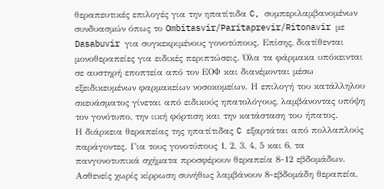θεραπευτικές επιλογές για την ηπατίτιδα C, συμπεριλαμβανομένων συνδυασμών όπως το Ombitasvir/Paritaprevir/Ritonavir με Dasabuvir για συγκεκριμένους γονοτύπους. Επίσης, διατίθενται μονοθεραπείες για ειδικές περιπτώσεις. Όλα τα φάρμακα υπόκεινται σε αυστηρή εποπτεία από τον ΕΟΦ και διανέμονται μέσω εξειδικευμένων φαρμακείων νοσοκομείων. Η επιλογή του κατάλληλου σκευάσματος γίνεται από ειδικούς ηπατολόγους, λαμβάνοντας υπόψη τον γονότυπο, την ιική φόρτιση και την κατάσταση του ήπατος.
Η διάρκεια θεραπείας της ηπατίτιδας C εξαρτάται από πολλαπλούς παράγοντες. Για τους γονοτύπους 1, 2, 3, 4, 5 και 6, τα πανγονοτυπικά σχήματα προσφέρουν θεραπεία 8-12 εβδομάδων. Ασθενείς χωρίς κίρρωση συνήθως λαμβάνουν 8-εβδομάδη θεραπεία,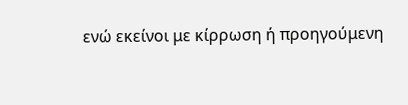ενώ εκείνοι με κίρρωση ή προηγούμενη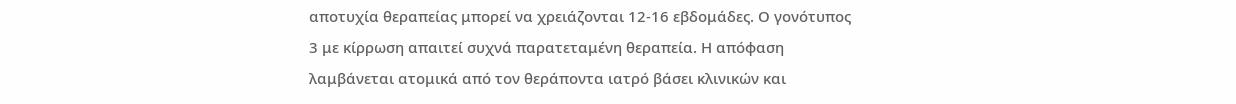αποτυχία θεραπείας μπορεί να χρειάζονται 12-16 εβδομάδες. Ο γονότυπος 3 με κίρρωση απαιτεί συχνά παρατεταμένη θεραπεία. Η απόφαση λαμβάνεται ατομικά από τον θεράποντα ιατρό βάσει κλινικών και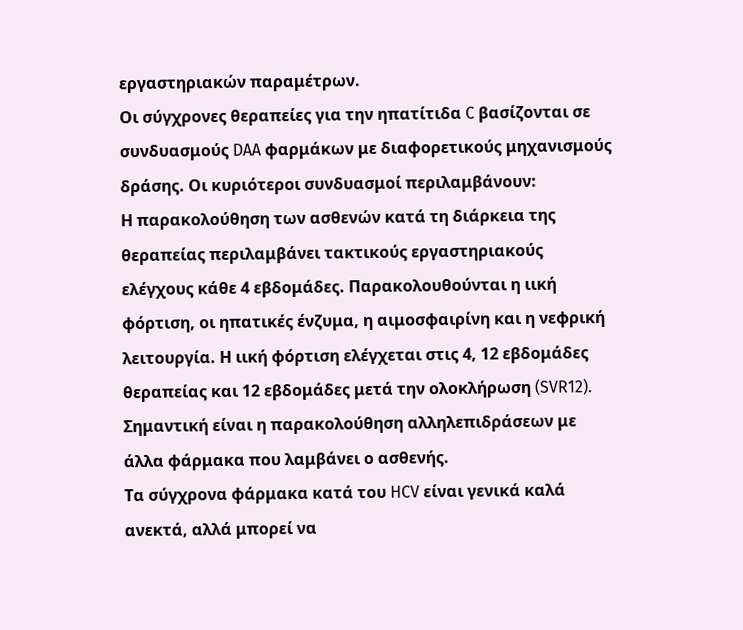εργαστηριακών παραμέτρων.
Οι σύγχρονες θεραπείες για την ηπατίτιδα C βασίζονται σε συνδυασμούς DAA φαρμάκων με διαφορετικούς μηχανισμούς δράσης. Οι κυριότεροι συνδυασμοί περιλαμβάνουν:
Η παρακολούθηση των ασθενών κατά τη διάρκεια της θεραπείας περιλαμβάνει τακτικούς εργαστηριακούς ελέγχους κάθε 4 εβδομάδες. Παρακολουθούνται η ιική φόρτιση, οι ηπατικές ένζυμα, η αιμοσφαιρίνη και η νεφρική λειτουργία. Η ιική φόρτιση ελέγχεται στις 4, 12 εβδομάδες θεραπείας και 12 εβδομάδες μετά την ολοκλήρωση (SVR12). Σημαντική είναι η παρακολούθηση αλληλεπιδράσεων με άλλα φάρμακα που λαμβάνει ο ασθενής.
Τα σύγχρονα φάρμακα κατά του HCV είναι γενικά καλά ανεκτά, αλλά μπορεί να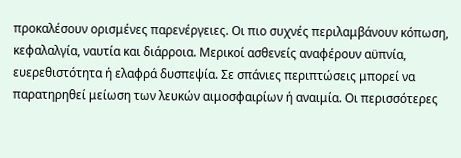προκαλέσουν ορισμένες παρενέργειες. Οι πιο συχνές περιλαμβάνουν κόπωση, κεφαλαλγία, ναυτία και διάρροια. Μερικοί ασθενείς αναφέρουν αϋπνία, ευερεθιστότητα ή ελαφρά δυσπεψία. Σε σπάνιες περιπτώσεις μπορεί να παρατηρηθεί μείωση των λευκών αιμοσφαιρίων ή αναιμία. Οι περισσότερες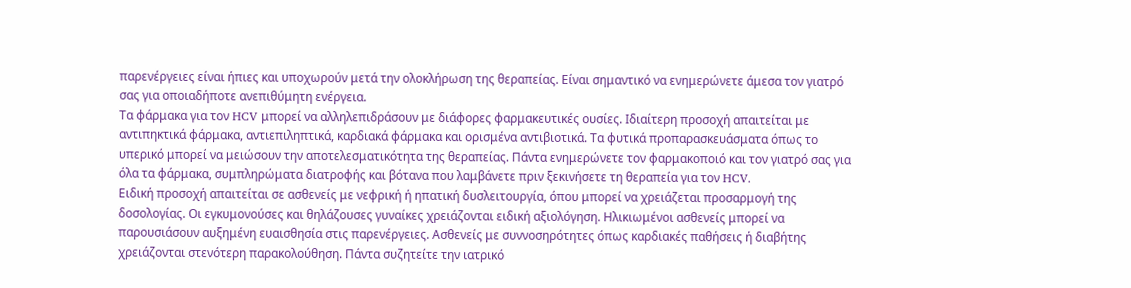παρενέργειες είναι ήπιες και υποχωρούν μετά την ολοκλήρωση της θεραπείας. Είναι σημαντικό να ενημερώνετε άμεσα τον γιατρό σας για οποιαδήποτε ανεπιθύμητη ενέργεια.
Τα φάρμακα για τον HCV μπορεί να αλληλεπιδράσουν με διάφορες φαρμακευτικές ουσίες. Ιδιαίτερη προσοχή απαιτείται με αντιπηκτικά φάρμακα, αντιεπιληπτικά, καρδιακά φάρμακα και ορισμένα αντιβιοτικά. Τα φυτικά προπαρασκευάσματα όπως το υπερικό μπορεί να μειώσουν την αποτελεσματικότητα της θεραπείας. Πάντα ενημερώνετε τον φαρμακοποιό και τον γιατρό σας για όλα τα φάρμακα, συμπληρώματα διατροφής και βότανα που λαμβάνετε πριν ξεκινήσετε τη θεραπεία για τον HCV.
Ειδική προσοχή απαιτείται σε ασθενείς με νεφρική ή ηπατική δυσλειτουργία, όπου μπορεί να χρειάζεται προσαρμογή της δοσολογίας. Οι εγκυμονούσες και θηλάζουσες γυναίκες χρειάζονται ειδική αξιολόγηση. Ηλικιωμένοι ασθενείς μπορεί να παρουσιάσουν αυξημένη ευαισθησία στις παρενέργειες. Ασθενείς με συννοσηρότητες όπως καρδιακές παθήσεις ή διαβήτης χρειάζονται στενότερη παρακολούθηση. Πάντα συζητείτε την ιατρικό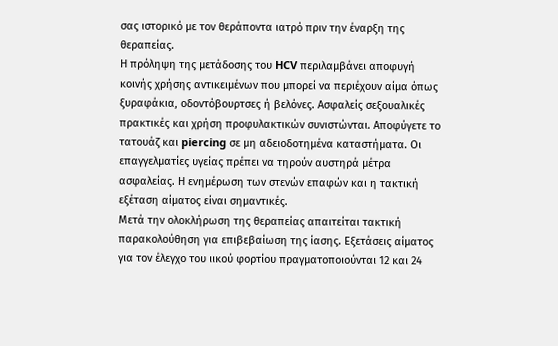σας ιστορικό με τον θεράποντα ιατρό πριν την έναρξη της θεραπείας.
Η πρόληψη της μετάδοσης του HCV περιλαμβάνει αποφυγή κοινής χρήσης αντικειμένων που μπορεί να περιέχουν αίμα όπως ξυραφάκια, οδοντόβουρτσες ή βελόνες. Ασφαλείς σεξουαλικές πρακτικές και χρήση προφυλακτικών συνιστώνται. Αποφύγετε το τατουάζ και piercing σε μη αδειοδοτημένα καταστήματα. Οι επαγγελματίες υγείας πρέπει να τηρούν αυστηρά μέτρα ασφαλείας. Η ενημέρωση των στενών επαφών και η τακτική εξέταση αίματος είναι σημαντικές.
Μετά την ολοκλήρωση της θεραπείας απαιτείται τακτική παρακολούθηση για επιβεβαίωση της ίασης. Εξετάσεις αίματος για τον έλεγχο του ιικού φορτίου πραγματοποιούνται 12 και 24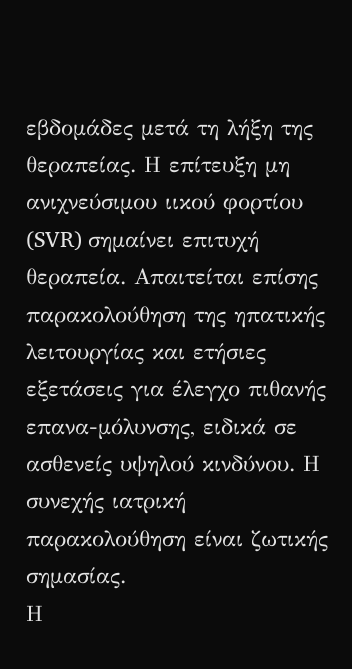εβδομάδες μετά τη λήξη της θεραπείας. Η επίτευξη μη ανιχνεύσιμου ιικού φορτίου (SVR) σημαίνει επιτυχή θεραπεία. Απαιτείται επίσης παρακολούθηση της ηπατικής λειτουργίας και ετήσιες εξετάσεις για έλεγχο πιθανής επανα-μόλυνσης, ειδικά σε ασθενείς υψηλού κινδύνου. Η συνεχής ιατρική παρακολούθηση είναι ζωτικής σημασίας.
Η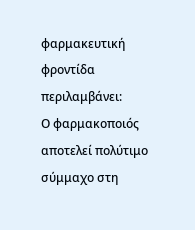φαρμακευτική φροντίδα περιλαμβάνει:
Ο φαρμακοποιός αποτελεί πολύτιμο σύμμαχο στη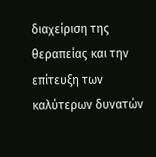διαχείριση της θεραπείας και την επίτευξη των καλύτερων δυνατών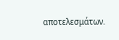αποτελεσμάτων.